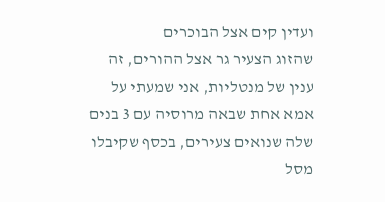ועדין קים אצל הבוכרים
שהזוג הצעיר גר אצל ההורים, זה ענין של מנטליות, אני שמעתי על אמא אחת שבאה מרוסיה עם 3 בנים שלה שנואים צעירים, בכסף שקיבלו מסל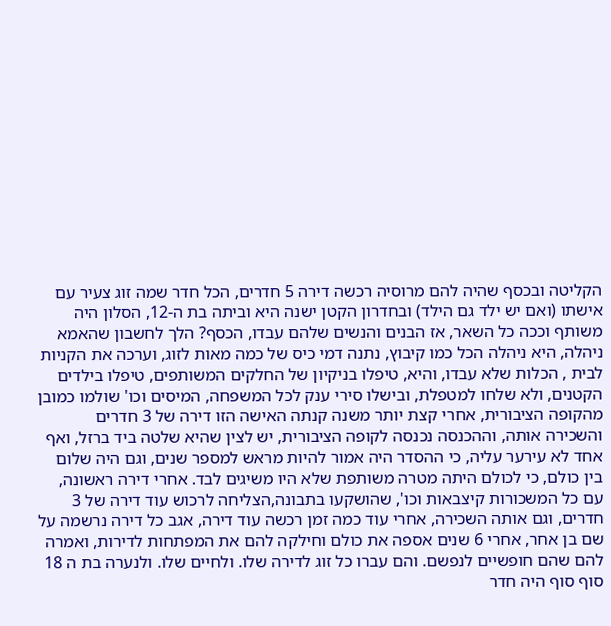הקליטה ובכסף שהיה להם מרוסיה רכשה דירה 5 חדרים, הכל חדר שמה זוג צעיר עם אישתו (ואם יש ילד גם הילד) ובחדרון הקטן ישנה היא וביתה בת ה-12, הסלון היה משותף וככה כל השאר, אז הבנים והנשים שלהם עבדו, הכסף? הלך לחשבון שהאמא ניהלה, היא ניהלה הכל כמו קיבוץ, נתנה דמי כיס של כמה מאות לזוג, וערכה את הקניות לבית , הכלות שלא עבדו, והיא, טיפלו בניקיון של החלקים המשותפים, טיפלו בילדים הקטנים, ולא שלחו למטפלת, ובישלו סירי ענק לכל המשפחה, המיסים וכו' שולמו כמובן מהקופה הציבורית, אחרי קצת יותר משנה קנתה האישה הזו דירה של 3 חדרים והשכירה אותה, וההכנסה נכנסה לקופה הציבורית, יש לצין שהיא שלטה ביד ברזל, ואף אחד לא עירער עליה, כי ההסדר היה אמור להיות מראש למספר שנים, וגם היה שלום בין כולם, כי לכולם היתה מטרה משותפת שלא היו משיגים לבד. אחרי דירה ראשונה, עם כל המשכורות קיצבאות וכו', שהושקעו בתבונה,הצליחה לרכוש עוד דירה של 3 חדרים, וגם אותה השכירה, אחרי עוד כמה זמן רכשה עוד דירה, אגב כל דירה נרשמה על שם בן אחר, אחרי 6 שנים אספה את כולם וחילקה להם את המפתחות לדירות, ואמרה להם שהם חופשיים לנפשם. והם עברו כל זוג לדירה שלו. ולחיים שלו. ולנערה בת ה 18 סוף סוף היה חדר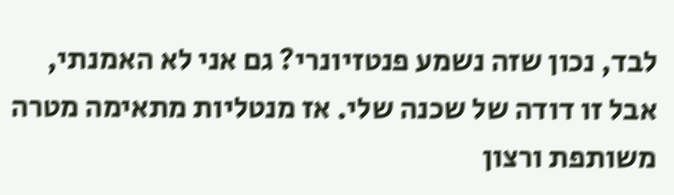לבד, נכון שזה נשמע פנטזיונרי? גם אני לא האמנתי, אבל זו דודה של שכנה שלי. אז מנטליות מתאימה מטרה משותפת ורצון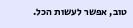טוב, אפשר לעשות הכל.